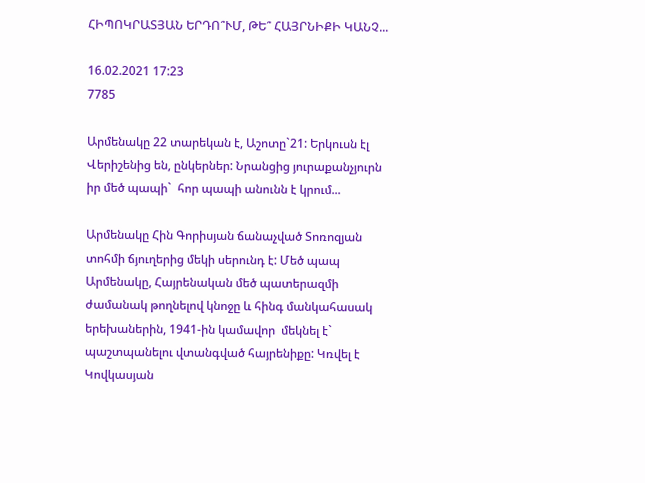ՀԻՊՈԿՐԱՏՅԱՆ ԵՐԴՈ՞ՒՄ, ԹԵ՞ ՀԱՅՐՆԻՔԻ ԿԱՆՉ...

16.02.2021 17:23
7785

Արմենակը 22 տարեկան է, Աշոտը`21: Երկուսն էլ Վերիշենից են, ընկերներ: Նրանցից յուրաքանչյուրն իր մեծ պապի`  հոր պապի անունն է կրում...

Արմենակը Հին Գորիսյան ճանաչված Տոռոզյան տոհմի ճյուղերից մեկի սերունդ է: Մեծ պապ Արմենակը, Հայրենական մեծ պատերազմի ժամանակ թողնելով կնոջը և հինգ մանկահասակ երեխաներին, 1941-ին կամավոր  մեկնել է` պաշտպանելու վտանգված հայրենիքը: Կռվել է Կովկասյան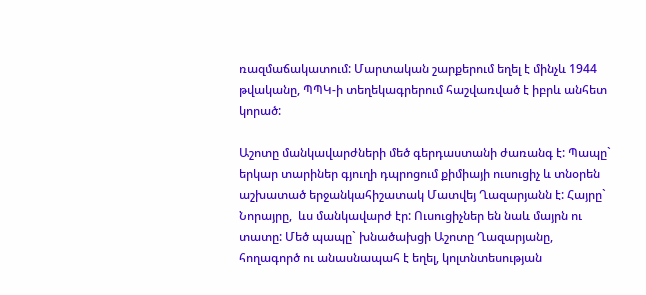ռազմաճակատում: Մարտական շարքերում եղել է մինչև 1944 թվականը, ՊՊԿ-ի տեղեկագրերում հաշվառված է իբրև անհետ կորած:

Աշոտը մանկավարժների մեծ գերդաստանի ժառանգ է: Պապը` երկար տարիներ գյուղի դպրոցում քիմիայի ուսուցիչ և տնօրեն աշխատած երջանկահիշատակ Մատվեյ Ղազարյանն է: Հայրը` Նորայրը,  ևս մանկավարժ էր: Ուսուցիչներ են նաև մայրն ու տատը: Մեծ պապը` խնածախցի Աշոտը Ղազարյանը, հողագործ ու անասնապահ է եղել, կոլտնտեսության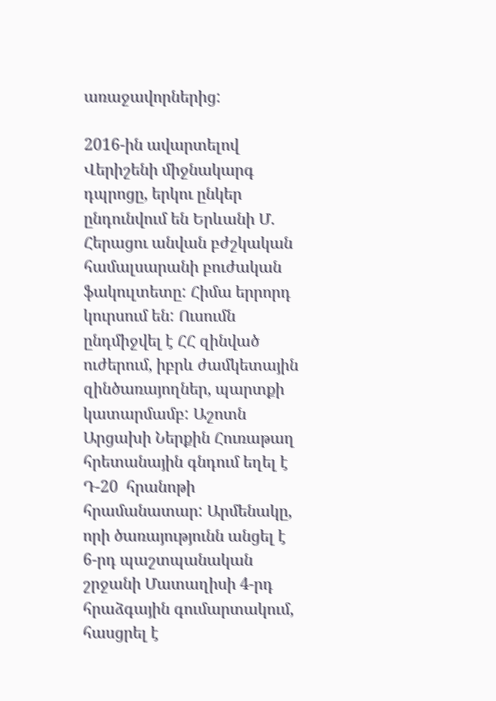առաջավորներից:

2016-ին ավարտելով Վերիշենի միջնակարգ դպրոցը, երկու ընկեր ընդունվում են Երևանի Մ. Հերացու անվան բժշկական համալսարանի բուժական ֆակուլտետը: Հիմա երրորդ կուրսում են: Ուսումն ընդմիջվել է ՀՀ զինված ուժերում, իբրև ժամկետային զինծառայողներ, պարտքի կատարմամբ: Աշոտն Արցախի Ներքին Հուռաթաղ հրետանային գնդում եղել է Դ-20  հրանոթի հրամանատար: Արմենակը, որի ծառայությունն անցել է 6-րդ պաշտպանական շրջանի Մատաղիսի 4-րդ հրաձգային գումարտակում, հասցրել է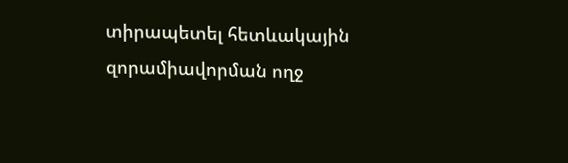տիրապետել հետևակային զորամիավորման ողջ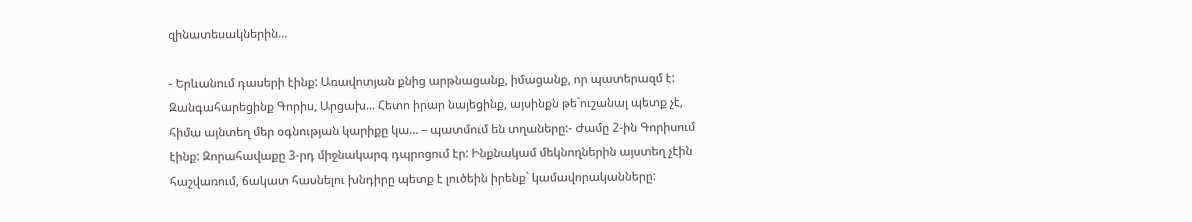զինատեսակներին...

- Երևանում դասերի էինք: Առավոտյան քնից արթնացանք, իմացանք, որ պատերազմ է: Զանգահարեցինք Գորիս, Արցախ... Հետո իրար նայեցինք, այսինքն թե`ուշանալ պետք չէ, հիմա այնտեղ մեր օգնության կարիքը կա... – պատմում են տղաները:- Ժամը 2-ին Գորիսում էինք: Զորահավաքը 3-րդ միջնակարգ դպրոցում էր: Ինքնակամ մեկնողներին այստեղ չէին հաշվառում, ճակատ հասնելու խնդիրը պետք է լուծեին իրենք` կամավորականները: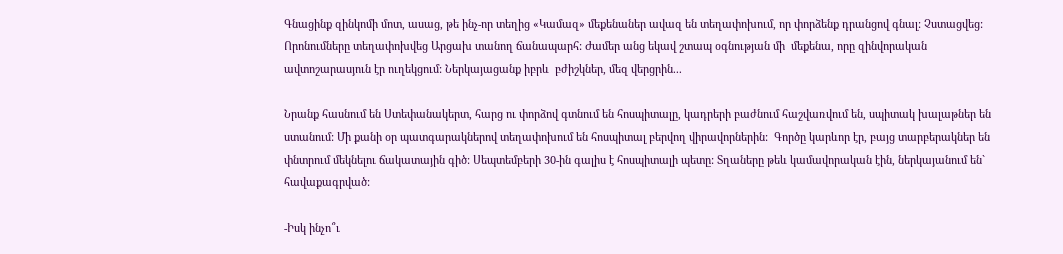Գնացինք զինկոմի մոտ, ասաց, թե ինչ-որ տեղից «Կամազ» մեքենաներ ավազ են տեղափոխում, որ փորձենք դրանցով գնալ: Չստացվեց: Որոնումները տեղափոխվեց Արցախ տանող ճանապարհ: Ժամեր անց եկավ շտապ օգնության մի  մեքենա, որը զինվորական ավտոշարասյուն էր ուղեկցում: Ներկայացանք իբրև  բժիշկներ, մեզ վերցրին...

Նրանք հասնում են Ստեփանակերտ, հարց ու փորձով գտնում են հոսպիտալը, կադրերի բաժնում հաշվառվում են, սպիտակ խալաթներ են ստանում: Մի քանի օր պատգարակներով տեղափոխում են հոսպիտալ բերվող վիրավորներին:  Գործը կարևոր էր, բայց տարբերակներ են փնտրում մեկնելու ճակատային գիծ: Սեպտեմբերի 30-ին գալիս է հոսպիտալի պետը: Տղաները թեև կամավորական էին, ներկայանում են` հավաքագրված:

-Իսկ ինչո՞ւ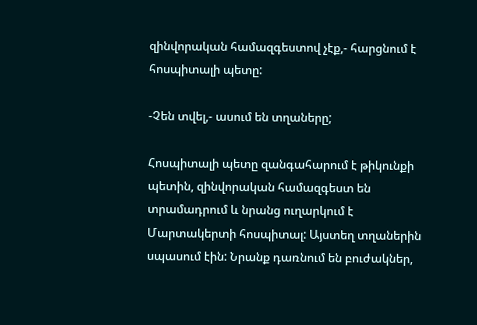զինվորական համազգեստով չէք,- հարցնում է հոսպիտալի պետը:

-Չեն տվել,- ասում են տղաները;

Հոսպիտալի պետը զանգահարում է թիկունքի պետին, զինվորական համազգեստ են տրամադրում և նրանց ուղարկում է Մարտակերտի հոսպիտալ: Այստեղ տղաներին  սպասում էին: Նրանք դառնում են բուժակներ,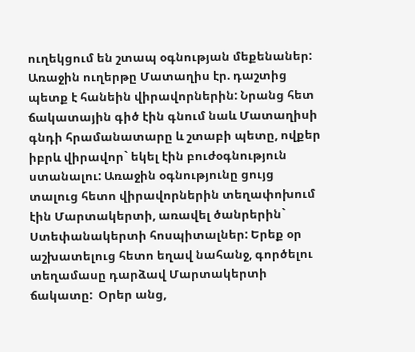ուղեկցում են շտապ օգնության մեքենաներ: Առաջին ուղերթը Մատաղիս էր. դաշտից պետք է հանեին վիրավորներին: Նրանց հետ ճակատային գիծ էին գնում նաև Մատաղիսի գնդի հրամանատարը և շտաբի պետը, ովքեր իբրև վիրավոր` եկել էին բուժօգնություն ստանալու: Առաջին օգնությունը ցույց տալուց հետո վիրավորներին տեղափոխում էին Մարտակերտի, առավել ծանրերին` Ստեփանակերտի հոսպիտալներ: Երեք օր աշխատելուց հետո եղավ նահանջ, գործելու տեղամասը դարձավ Մարտակերտի ճակատը:  Օրեր անց,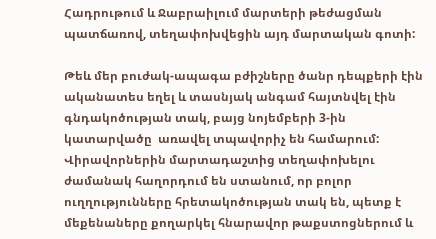Հադրութում և Ջաբրաիլում մարտերի թեժացման պատճառով, տեղափոխվեցին այդ մարտական գոտի:

Թեև մեր բուժակ-ապագա բժիշները ծանր դեպքերի էին ականատես եղել և տասնյակ անգամ հայտնվել էին գնդակոծության տակ, բայց նոյեմբերի 3-ին կատարվածը  առավել տպավորիչ են համարում:  Վիրավորներին մարտադաշտից տեղափոխելու ժամանակ հաղորդում են ստանում, որ բոլոր ուղղությունները հրետակոծության տակ են, պետք է մեքենաները քողարկել հնարավոր թաքստոցներում և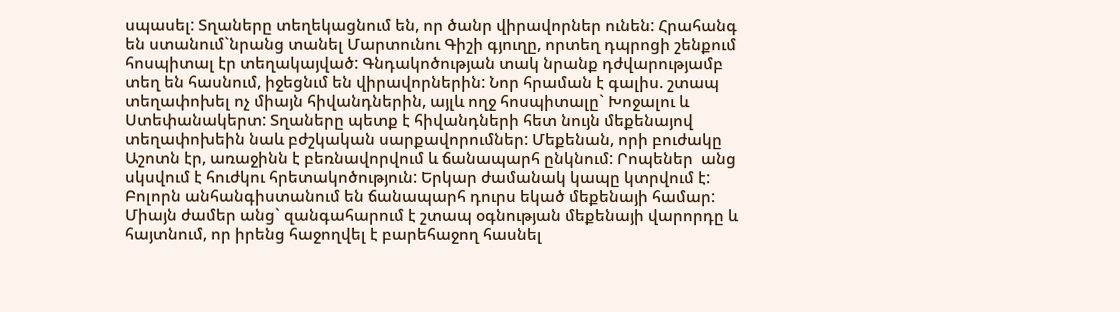սպասել: Տղաները տեղեկացնում են, որ ծանր վիրավորներ ունեն: Հրահանգ են ստանում`նրանց տանել Մարտունու Գիշի գյուղը, որտեղ դպրոցի շենքում հոսպիտալ էր տեղակայված: Գնդակոծության տակ նրանք դժվարությամբ տեղ են հասնում, իջեցնւմ են վիրավորներին: Նոր հրաման է գալիս. շտապ տեղափոխել ոչ միայն հիվանդներին, այլև ողջ հոսպիտալը` Խոջալու և Ստեփանակերտ: Տղաները պետք է հիվանդների հետ նույն մեքենայով տեղափոխեին նաև բժշկական սարքավորումներ: Մեքենան, որի բուժակը Աշոտն էր, առաջինն է բեռնավորվում և ճանապարհ ընկնում: Րոպեներ  անց սկսվում է հուժկու հրետակոծություն: Երկար ժամանակ կապը կտրվում է: Բոլորն անհանգիստանում են ճանապարհ դուրս եկած մեքենայի համար: Միայն ժամեր անց` զանգահարում է շտապ օգնության մեքենայի վարորդը և հայտնում, որ իրենց հաջողվել է բարեհաջող հասնել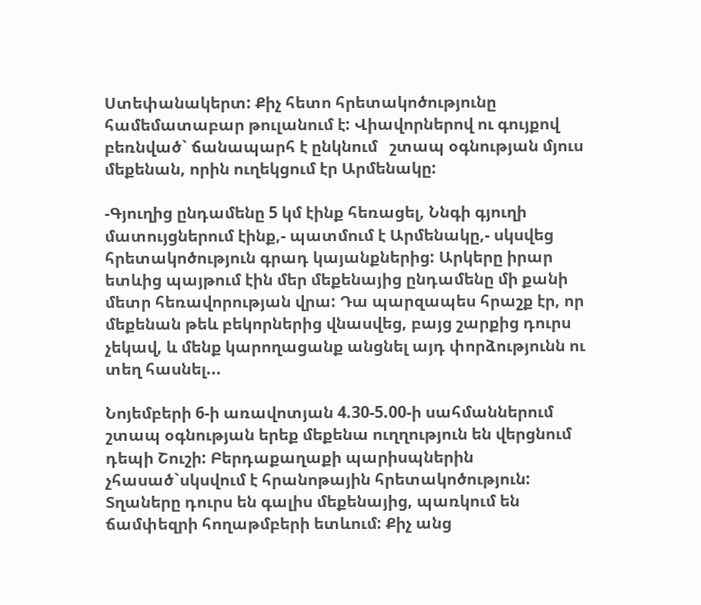Ստեփանակերտ: Քիչ հետո հրետակոծությունը համեմատաբար թուլանում է: Վիավորներով ու գույքով բեռնված` ճանապարհ է ընկնում   շտապ օգնության մյուս  մեքենան, որին ուղեկցում էր Արմենակը:

-Գյուղից ընդամենը 5 կմ էինք հեռացել, Ննգի գյուղի մատույցներում էինք,- պատմում է Արմենակը,- սկսվեց հրետակոծություն գրադ կայանքներից: Արկերը իրար ետևից պայթում էին մեր մեքենայից ընդամենը մի քանի մետր հեռավորության վրա: Դա պարզապես հրաշք էր, որ մեքենան թեև բեկորներից վնասվեց, բայց շարքից դուրս չեկավ, և մենք կարողացանք անցնել այդ փորձությունն ու տեղ հասնել...

Նոյեմբերի 6-ի առավոտյան 4.30-5.00-ի սահմաններում շտապ օգնության երեք մեքենա ուղղություն են վերցնում դեպի Շուշի: Բերդաքաղաքի պարիսպներին չհասած`սկսվում է հրանոթային հրետակոծություն: Տղաները դուրս են գալիս մեքենայից, պառկում են ճամփեզրի հողաթմբերի ետևում: Քիչ անց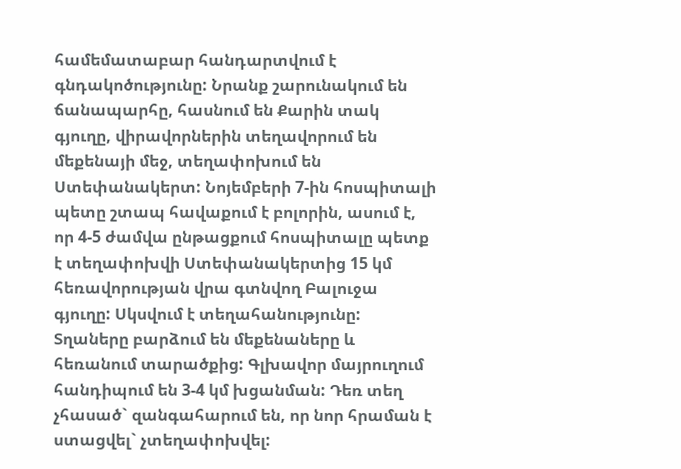համեմատաբար հանդարտվում է գնդակոծությունը: Նրանք շարունակում են ճանապարհը, հասնում են Քարին տակ գյուղը, վիրավորներին տեղավորում են մեքենայի մեջ, տեղափոխում են Ստեփանակերտ: Նոյեմբերի 7-ին հոսպիտալի պետը շտապ հավաքում է բոլորին, ասում է, որ 4-5 ժամվա ընթացքում հոսպիտալը պետք է տեղափոխվի Ստեփանակերտից 15 կմ հեռավորության վրա գտնվող Բալուջա գյուղը: Սկսվում է տեղահանությունը: Տղաները բարձում են մեքենաները և հեռանում տարածքից: Գլխավոր մայրուղում հանդիպում են 3-4 կմ խցանման: Դեռ տեղ չհասած` զանգահարում են, որ նոր հրաման է ստացվել` չտեղափոխվել: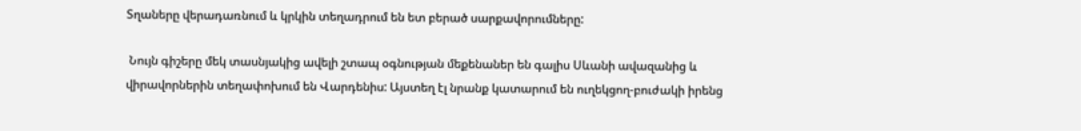Տղաները վերադառնում և կրկին տեղադրում են ետ բերած սարքավորումները:

 Նույն գիշերը մեկ տասնյակից ավելի շտապ օգնության մեքենաներ են գալիս Սևանի ավազանից և վիրավորներին տեղափոխում են Վարդենիս: Այստեղ էլ նրանք կատարում են ուղեկցող-բուժակի իրենց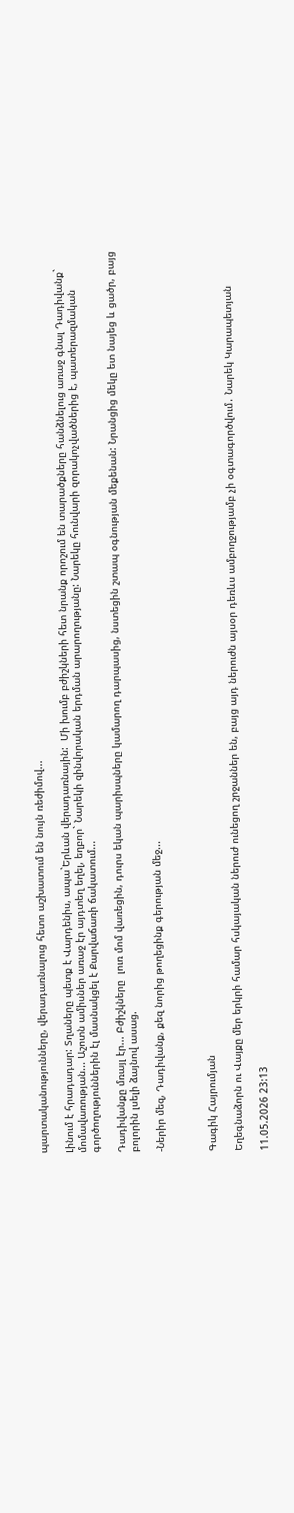պարտականությունները, վերադառնալուց հետո աշխատում են նույն ռեժիմով...

Լինում է հրադադար: Տղաները պետք է Վարդենիս, ապա`Երևան վերադառնային:  Մի խումբ բժիշկների հետ նրանք որոշում են տարածքները հանձնելուց առաջ գնալ Դադիվանք` մոմավառության... Աշոտն ամիսներ առաջ էր այդտեղ եղել, եղբոր` Նարեկի զինվորական երդման արարողությանը: Նարեկը հունվարի զորակոչվածներից է, պատերազմական գործողություններին էլ մասնակցել է Քարվաճառի ճակատում...

Դադիվանքը մռայլ էր... Բժիշկները  լուռ մոմ վառեցին, դուրս եկան պարիսպները կամարող դարպասից, նստեցին շտապ օգնության մեքենան: Նրանցից մեկը ետ նայեց և ցածր, բայց բոլորին լսելի ձայնով ասաց.

-Ներիր մեզ, Դադիվանք, քեզ նորից թողեցինք գերության մեջ...



Գագիկ Հայրումյան

Եղեգնաձորն ու Վայքը մեր երկրի համար հսկայական ներուժ ունեցող շրջաններ են, բայց այդ ներուժն այսօր դեռևս ամբողջությամբ չի օգտագործվում․ Նարեկ Կարապետյան

11.05.2026 23:13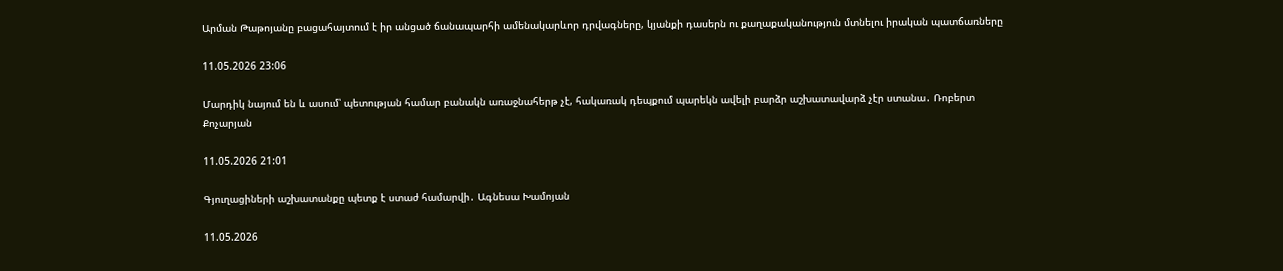Արման Թաթոյանը բացահայտում է իր անցած ճանապարհի ամենակարևոր դրվագները, կյանքի դասերն ու քաղաքականություն մտնելու իրական պատճառները

11.05.2026 23:06

Մարդիկ նայում են և ասում՝ պետության համար բանակն առաջնահերթ չէ, հակառակ դեպքում պարեկն ավելի բարձր աշխատավարձ չէր ստանա․ Ռոբերտ Քոչարյան

11.05.2026 21:01

Գյուղացիների աշխատանքը պետք է ստաժ համարվի․ Ագնեսա Խամոյան

11.05.2026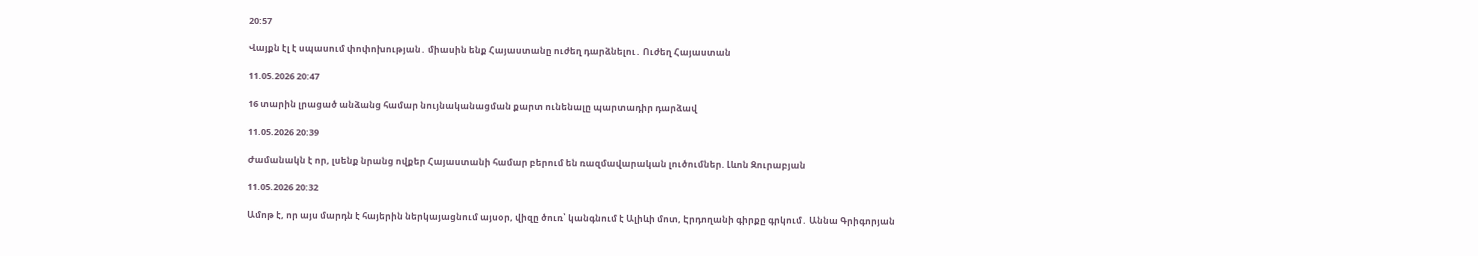20:57

Վայքն էլ է սպասում փոփոխության․ միասին ենք Հայաստանը ուժեղ դարձնելու․ Ուժեղ Հայաստան

11.05.2026 20:47

16 տարին լրացած անձանց համար նույնականացման քարտ ունենալը պարտադիր դարձավ

11.05.2026 20:39

Ժամանակն է որ, լսենք նրանց ովքեր Հայաստանի համար բերում են ռազմավարական լուծումներ. Լևոն Զուրաբյան

11.05.2026 20:32

Ամոթ է, որ այս մարդն է հայերին ներկայացնում այսօր, վիզը ծուռ՝ կանգնում է Ալիևի մոտ, Էրդողանի գիրքը գրկում․ Աննա Գրիգորյան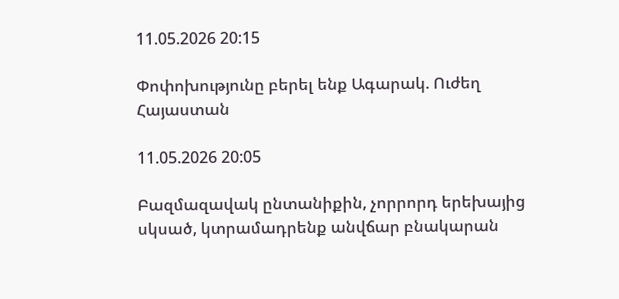11.05.2026 20:15

Փոփոխությունը բերել ենք Ագարակ. Ուժեղ Հայաստան

11.05.2026 20:05

Բազմազավակ ընտանիքին, չորրորդ երեխայից սկսած, կտրամադրենք անվճար բնակարան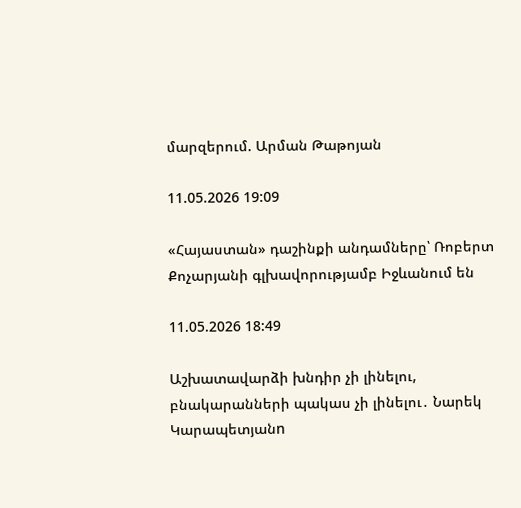մարզերում. Արման Թաթոյան

11.05.2026 19:09

«Հայաստան» դաշինքի անդամները՝ Ռոբերտ Քոչարյանի գլխավորությամբ Իջևանում են

11.05.2026 18:49

Աշխատավարձի խնդիր չի լինելու, բնակարանների պակաս չի լինելու․ Նարեկ Կարապետյանn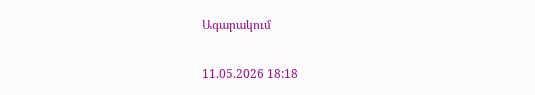Ագարակում

11.05.2026 18:18